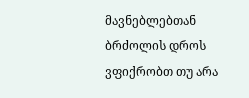მავნებლებთან ბრძოლის დროს ვფიქრობთ თუ არა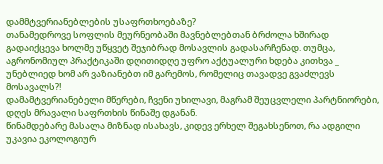დამმტვერიანებლების უსაფრთხოებაზე?
თანამედროვე სოფლის მეურნეობაში მავნებლებთან ბრძოლა ხშირად გადაიქცევა ხოლმე უწყვეტ შეჯიბრად მოსავლის გადასარჩენად. თუმცა, აგრონომიულ პრაქტიკაში დღითიდღე უფრო აქტუალური ხდება კითხვა _ უნებლიედ ხომ არ ვაზიანებთ იმ გარემოს, რომელიც თავადვე გვაძლევს მოსავალს?!
დამამტვერიანებელი მწერები, ჩვენი უხილავი, მაგრამ შეუცვლელი პარტნიორები, დღეს მრავალი საფრთხის წინაშე დგანან.
წინამდებარე მასალა მიზნად ისახავს, კიდევ ერხელ შეგახსენოთ, რა ადგილი უკავია ეკოლოგიურ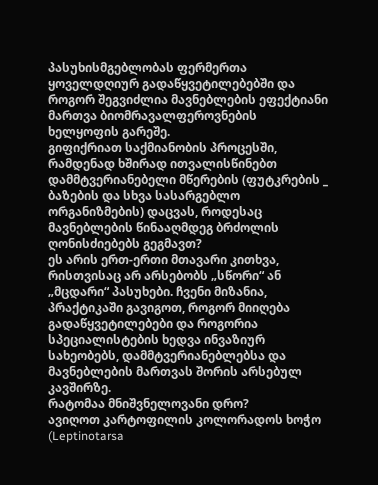პასუხისმგებლობას ფერმერთა ყოველდღიურ გადაწყვეტილებებში და როგორ შეგვიძლია მავნებლების ეფექტიანი მართვა ბიომრავალფეროვნების ხელყოფის გარეშე.
გიფიქრიათ საქმიანობის პროცესში, რამდენად ხშირად ითვალისწინებთ დამმტვერიანებელი მწერების (ფუტკრების _ ბაზების და სხვა სასარგებლო ორგანიზმების) დაცვას, როდესაც მავნებლების წინააღმდეგ ბრძოლის ღონისძიებებს გეგმავთ?
ეს არის ერთ-ერთი მთავარი კითხვა, რისთვისაც არ არსებობს „სწორი“ ან „მცდარი“ პასუხები. ჩვენი მიზანია, პრაქტიკაში გავიგოთ, როგორ მიიღება გადაწყვეტილებები და როგორია სპეციალისტების ხედვა ინვაზიურ სახეობებს, დამმტვერიანებლებსა და მავნებლების მართვას შორის არსებულ კავშირზე.
რატომაა მნიშვნელოვანი დრო?
ავიღოთ კარტოფილის კოლორადოს ხოჭო (Leptinotarsa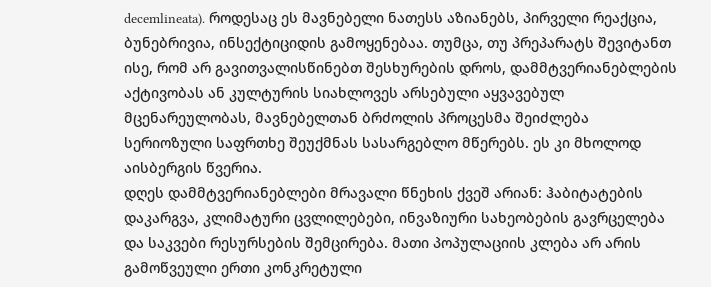decemlineata). როდესაც ეს მავნებელი ნათესს აზიანებს, პირველი რეაქცია, ბუნებრივია, ინსექტიციდის გამოყენებაა. თუმცა, თუ პრეპარატს შევიტანთ ისე, რომ არ გავითვალისწინებთ შესხურების დროს, დამმტვერიანებლების აქტივობას ან კულტურის სიახლოვეს არსებული აყვავებულ მცენარეულობას, მავნებელთან ბრძოლის პროცესმა შეიძლება სერიოზული საფრთხე შეუქმნას სასარგებლო მწერებს. ეს კი მხოლოდ აისბერგის წვერია.
დღეს დამმტვერიანებლები მრავალი წნეხის ქვეშ არიან: ჰაბიტატების დაკარგვა, კლიმატური ცვლილებები, ინვაზიური სახეობების გავრცელება და საკვები რესურსების შემცირება. მათი პოპულაციის კლება არ არის გამოწვეული ერთი კონკრეტული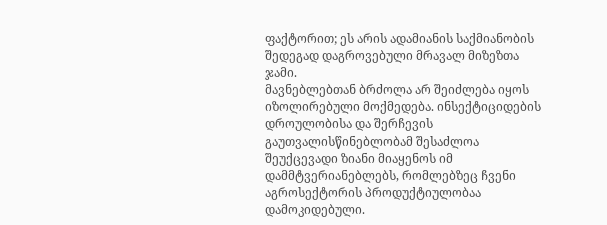ფაქტორით; ეს არის ადამიანის საქმიანობის შედეგად დაგროვებული მრავალ მიზეზთა ჯამი.
მავნებლებთან ბრძოლა არ შეიძლება იყოს იზოლირებული მოქმედება. ინსექტიციდების დროულობისა და შერჩევის გაუთვალისწინებლობამ შესაძლოა შეუქცევადი ზიანი მიაყენოს იმ დამმტვერიანებლებს, რომლებზეც ჩვენი აგროსექტორის პროდუქტიულობაა დამოკიდებული.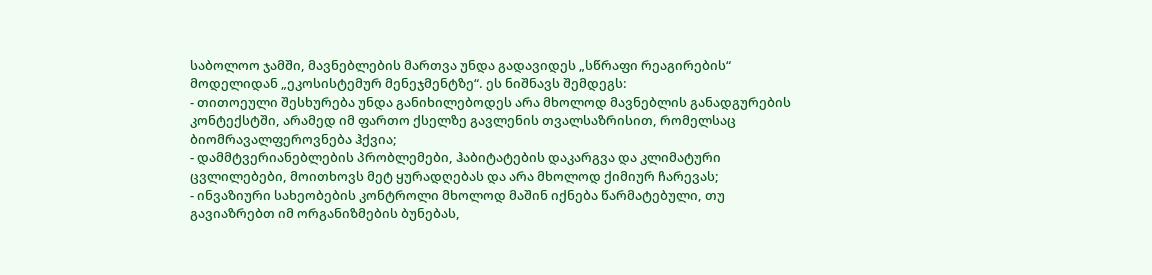საბოლოო ჯამში, მავნებლების მართვა უნდა გადავიდეს „სწრაფი რეაგირების“ მოდელიდან „ეკოსისტემურ მენეჯმენტზე“. ეს ნიშნავს შემდეგს:
- თითოეული შესხურება უნდა განიხილებოდეს არა მხოლოდ მავნებლის განადგურების კონტექსტში, არამედ იმ ფართო ქსელზე გავლენის თვალსაზრისით, რომელსაც ბიომრავალფეროვნება ჰქვია;
- დამმტვერიანებლების პრობლემები, ჰაბიტატების დაკარგვა და კლიმატური ცვლილებები, მოითხოვს მეტ ყურადღებას და არა მხოლოდ ქიმიურ ჩარევას;
- ინვაზიური სახეობების კონტროლი მხოლოდ მაშინ იქნება წარმატებული, თუ გავიაზრებთ იმ ორგანიზმების ბუნებას,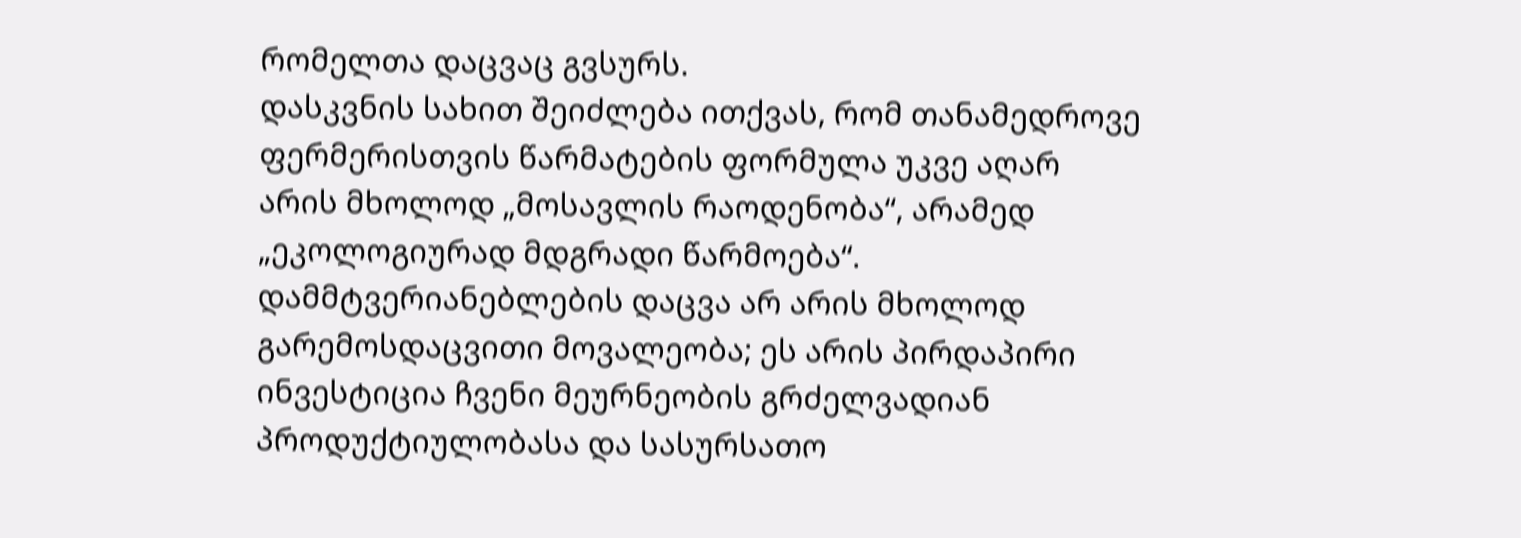რომელთა დაცვაც გვსურს.
დასკვნის სახით შეიძლება ითქვას, რომ თანამედროვე ფერმერისთვის წარმატების ფორმულა უკვე აღარ არის მხოლოდ „მოსავლის რაოდენობა“, არამედ „ეკოლოგიურად მდგრადი წარმოება“. დამმტვერიანებლების დაცვა არ არის მხოლოდ გარემოსდაცვითი მოვალეობა; ეს არის პირდაპირი ინვესტიცია ჩვენი მეურნეობის გრძელვადიან პროდუქტიულობასა და სასურსათო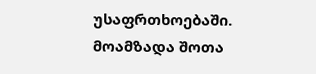უსაფრთხოებაში.
მოამზადა შოთა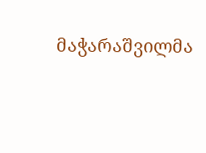მაჭარაშვილმა